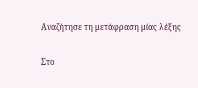Αναζήτησε τη μετάφραση μίας λέξης

Στο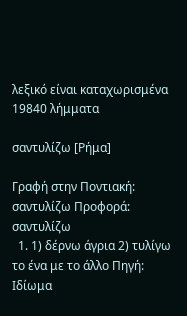λεξικό είναι καταχωρισμένα 19840 λήμματα

σαντυλίζω [Ρήμα]

Γραφή στην Ποντιακή: σαντυλίζω Προφορά: σαντυλίζω
  1. 1) δέρνω άγρια 2) τυλίγω το ένα με το άλλο Πηγή: Ιδίωμα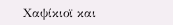Χαψίκιοϊ και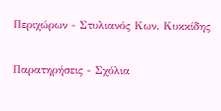Περιχώρων - Στυλιανός Κων. Κυκκίδης

Παρατηρήσεις - Σχόλια